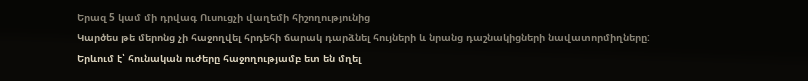Երազ 5 կամ մի դրվագ Ուսուցչի վաղեմի հիշողությունից
Կարծես թե մերոնց չի հաջողվել հրդեհի ճարակ դարձնել հույների և նրանց դաշնակիցների նավատորմիղները: Երևում է՝ հունական ուժերը հաջողությամբ ետ են մղել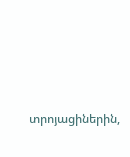տրոյացիներին,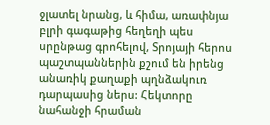ջլատել նրանց, և հիմա, առափնյա բլրի գագաթից հեղեղի պես սրընթաց գրոհելով, Տրոյայի հերոս պաշտպաններին քշում են իրենց անառիկ քաղաքի պղնձակուռ դարպասից ներս: Հեկտորը նահանջի հրաման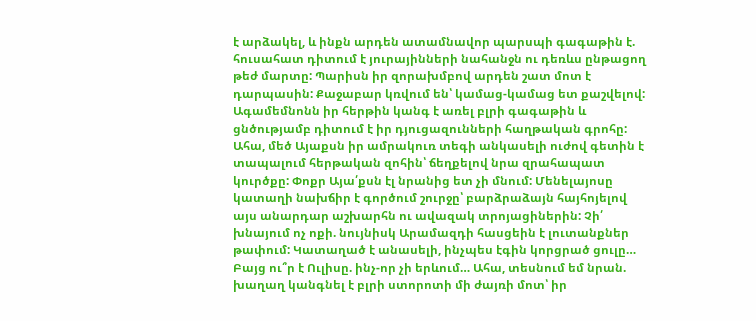է արձակել, և ինքն արդեն ատամնավոր պարսպի գագաթին է. հուսահատ դիտում է յուրայինների նահանջն ու դեռևս ընթացող թեժ մարտը: Պարիսն իր զորախմբով արդեն շատ մոտ է դարպասին: Քաջաբար կռվում են՝ կամաց-կամաց ետ քաշվելով:
Ագամեմնոնն իր հերթին կանգ է առել բլրի գագաթին և ցնծությամբ դիտում է իր դյուցազունների հաղթական գրոհը: Ահա, մեծ Այաքսն իր ամրակուռ տեգի անկասելի ուժով գետին է տապալում հերթական զոհին՝ ճեղքելով նրա զրահապատ կուրծքը: Փոքր Այա՛քսն էլ նրանից ետ չի մնում: Մենելայոսը կատաղի նախճիր է գործում շուրջը՝ բարձրաձայն հայհոյելով այս անարդար աշխարհն ու ավազակ տրոյացիներին: Չի՛ խնայում ոչ ոքի. նույնիսկ Արամազդի հասցեին է լուտանքներ թափում: Կատաղած է անասելի, ինչպես էգին կորցրած ցուլը…
Բայց ու՞ր է Ուլիսը. ինչ-որ չի երևում… Ահա, տեսնում եմ նրան. խաղաղ կանգնել է բլրի ստորոտի մի ժայռի մոտ՝ իր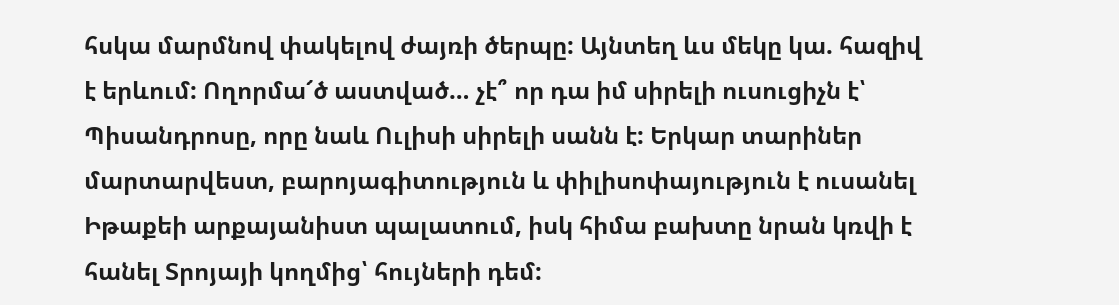հսկա մարմնով փակելով ժայռի ծերպը: Այնտեղ ևս մեկը կա. հազիվ է երևում: Ողորմա՜ծ աստված… չէ՞ որ դա իմ սիրելի ուսուցիչն է՝ Պիսանդրոսը, որը նաև Ուլիսի սիրելի սանն է: Երկար տարիներ մարտարվեստ, բարոյագիտություն և փիլիսոփայություն է ուսանել Իթաքեի արքայանիստ պալատում, իսկ հիմա բախտը նրան կռվի է հանել Տրոյայի կողմից՝ հույների դեմ: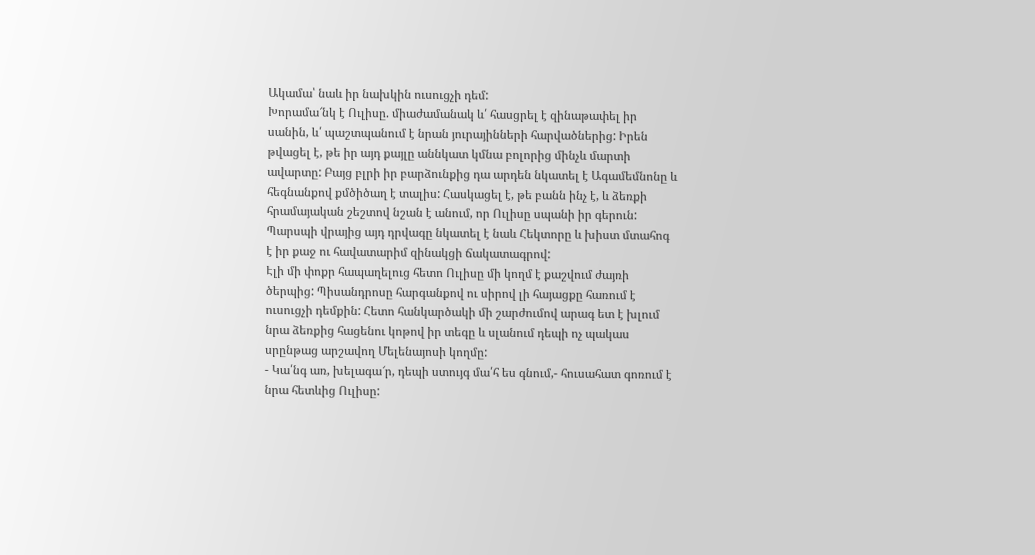Ակամա՝ նաև իր նախկին ուսուցչի դեմ:
Խորամա՜նկ է Ուլիսը. միաժամանակ և՛ հասցրել է զինաթափել իր սանին, և՛ պաշտպանում է նրան յուրայինների հարվածներից: Իրեն թվացել է, թե իր այդ քայլը աննկատ կմնա բոլորից մինչև մարտի ավարտը: Բայց բլրի իր բարձունքից դա արդեն նկատել է Ագամեմնոնը և հեգնանքով քմծիծաղ է տալիս: Հասկացել է, թե բանն ինչ է, և ձեռքի հրամայական շեշտով նշան է անում, որ Ուլիսը սպանի իր գերուն: Պարսպի վրայից այդ դրվագը նկատել է նաև Հեկտորը և խիստ մտահոգ է իր քաջ ու հավատարիմ զինակցի ճակատագրով:
Էլի մի փոքր հապաղելուց հետո Ուլիսը մի կողմ է քաշվում ժայռի ծերպից: Պիսանդրոսը հարգանքով ու սիրով լի հայացքը հառում է ուսուցչի դեմքին: Հետո հանկարծակի մի շարժումով արագ ետ է խլում նրա ձեռքից հացենու կոթով իր տեգը և սլանում դեպի ոչ պակաս սրընթաց արշավող Մելենայոսի կողմը:
- Կա՛նգ առ, խելագա՜ր, դեպի ստույգ մա՛հ ես գնում,- հուսահատ գոռում է նրա հետևից Ուլիսը: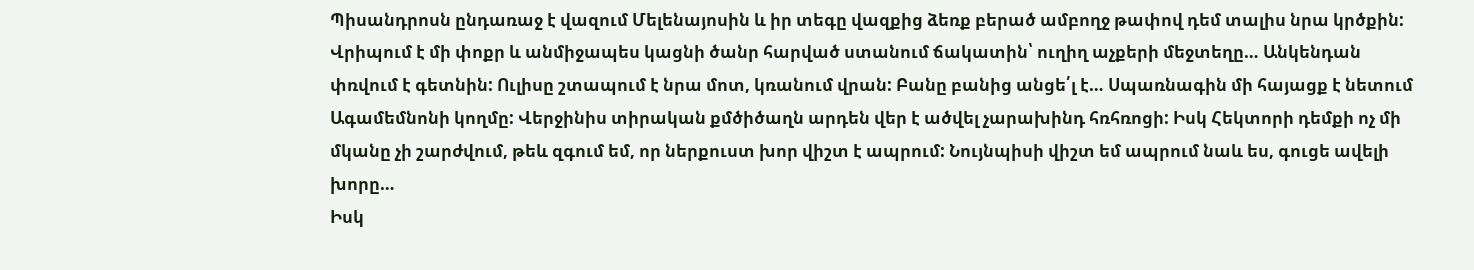Պիսանդրոսն ընդառաջ է վազում Մելենայոսին և իր տեգը վազքից ձեռք բերած ամբողջ թափով դեմ տալիս նրա կրծքին: Վրիպում է մի փոքր և անմիջապես կացնի ծանր հարված ստանում ճակատին՝ ուղիղ աչքերի մեջտեղը… Անկենդան փռվում է գետնին: Ուլիսը շտապում է նրա մոտ, կռանում վրան: Բանը բանից անցե՛լ է… Սպառնագին մի հայացք է նետում Ագամեմնոնի կողմը: Վերջինիս տիրական քմծիծաղն արդեն վեր է ածվել չարախինդ հռհռոցի: Իսկ Հեկտորի դեմքի ոչ մի մկանը չի շարժվում, թեև զգում եմ, որ ներքուստ խոր վիշտ է ապրում: Նույնպիսի վիշտ եմ ապրում նաև ես, գուցե ավելի խորը…
Իսկ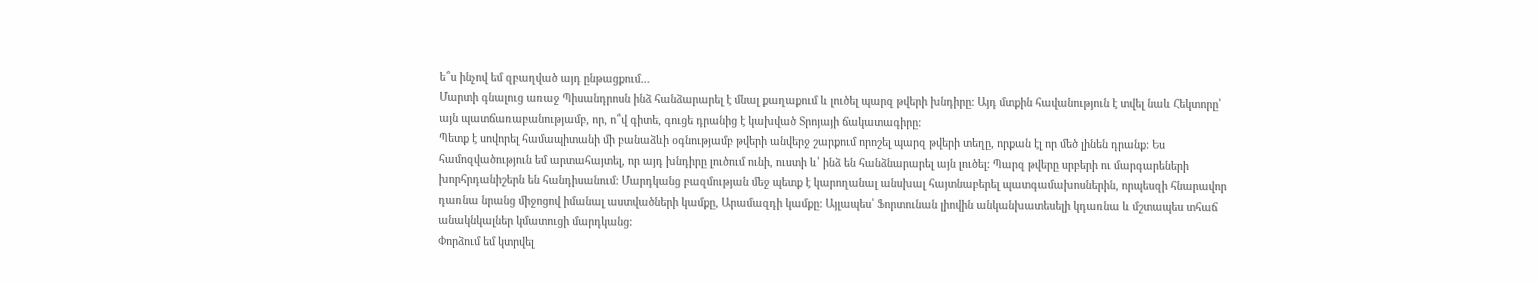ե՞ս ինչով եմ զբաղված այդ ընթացքում…
Մարտի գնալուց առաջ Պիսանդրոսն ինձ հանձարարել է մնալ քաղաքում և լուծել պարզ թվերի խնդիրը: Այդ մտքին հավանություն է տվել նաև Հեկտորը՝ այն պատճառաբանությամբ, որ, ո՞վ գիտե, գուցե դրանից է կախված Տրոյայի ճակատագիրը:
Պետք է սովորել համապիտանի մի բանաձևի օգնությամբ թվերի անվերջ շարքում որոշել պարզ թվերի տեղը, որքան էլ որ մեծ լինեն դրանք: Ես համոզվածություն եմ արտահայտել, որ այդ խնդիրը լուծում ունի, ուստի և՝ ինձ են հանձնարարել այն լուծել: Պարզ թվերը սրբերի ու մարգարեների խորհրդանիշերն են հանդիսանում: Մարդկանց բազմության մեջ պետք է կարողանալ անսխալ հայտնաբերել պատգամախոսներին, որպեսզի հնարավոր դառնա նրանց միջոցով իմանալ աստվածների կամքը, Արամազդի կամքը: Այլապես՝ Ֆորտունան լիովին անկանխատեսելի կդառնա և մշտապես տհաճ անակնկալներ կմատուցի մարդկանց:
Փորձում եմ կտրվել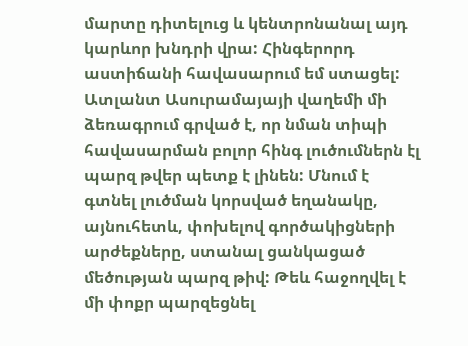մարտը դիտելուց և կենտրոնանալ այդ կարևոր խնդրի վրա: Հինգերորդ աստիճանի հավասարում եմ ստացել: Ատլանտ Ասուրամայայի վաղեմի մի ձեռագրում գրված է, որ նման տիպի հավասարման բոլոր հինգ լուծումներն էլ պարզ թվեր պետք է լինեն: Մնում է գտնել լուծման կորսված եղանակը, այնուհետև, փոխելով գործակիցների արժեքները, ստանալ ցանկացած մեծության պարզ թիվ: Թեև հաջողվել է մի փոքր պարզեցնել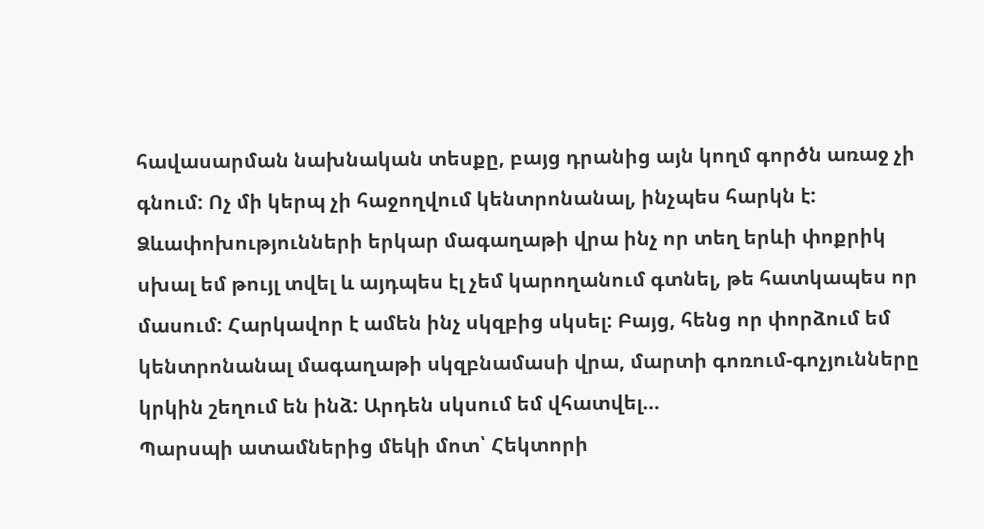հավասարման նախնական տեսքը, բայց դրանից այն կողմ գործն առաջ չի գնում: Ոչ մի կերպ չի հաջողվում կենտրոնանալ, ինչպես հարկն է: Ձևափոխությունների երկար մագաղաթի վրա ինչ որ տեղ երևի փոքրիկ սխալ եմ թույլ տվել և այդպես էլ չեմ կարողանում գտնել, թե հատկապես որ մասում: Հարկավոր է ամեն ինչ սկզբից սկսել: Բայց, հենց որ փորձում եմ կենտրոնանալ մագաղաթի սկզբնամասի վրա, մարտի գոռում-գոչյունները կրկին շեղում են ինձ: Արդեն սկսում եմ վհատվել…
Պարսպի ատամներից մեկի մոտ՝ Հեկտորի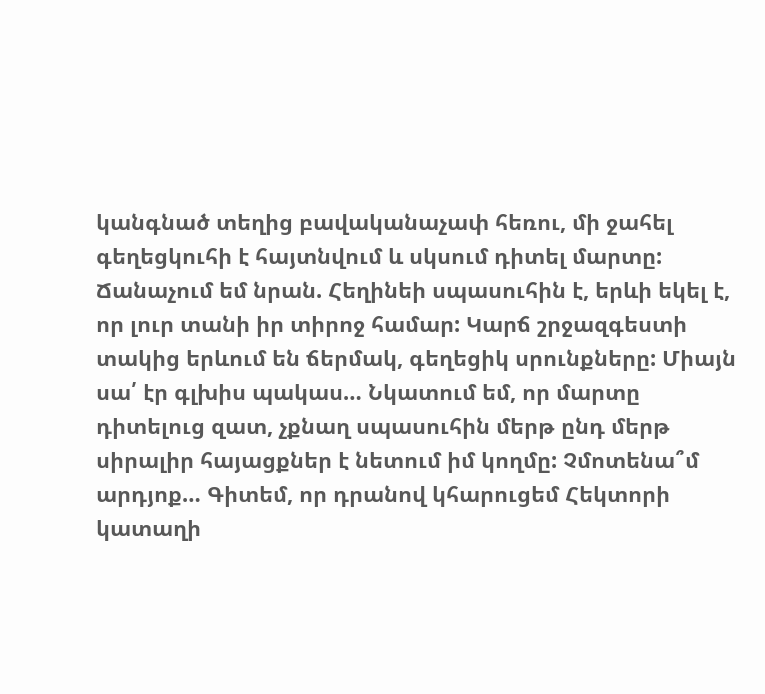կանգնած տեղից բավականաչափ հեռու, մի ջահել գեղեցկուհի է հայտնվում և սկսում դիտել մարտը: Ճանաչում եմ նրան. Հեղինեի սպասուհին է, երևի եկել է, որ լուր տանի իր տիրոջ համար: Կարճ շրջազգեստի տակից երևում են ճերմակ, գեղեցիկ սրունքները: Միայն սա՛ էր գլխիս պակաս… Նկատում եմ, որ մարտը դիտելուց զատ, չքնաղ սպասուհին մերթ ընդ մերթ սիրալիր հայացքներ է նետում իմ կողմը: Չմոտենա՞մ արդյոք… Գիտեմ, որ դրանով կհարուցեմ Հեկտորի կատաղի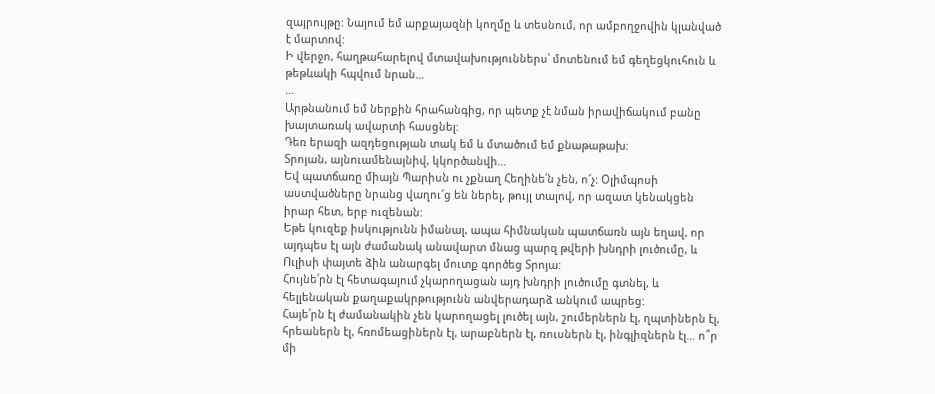զայրույթը: Նայում եմ արքայազնի կողմը և տեսնում, որ ամբողջովին կլանված է մարտով:
Ի վերջո, հաղթահարելով մտավախություններս՝ մոտենում եմ գեղեցկուհուն և թեթևակի հպվում նրան…
…
Արթնանում եմ ներքին հրահանգից, որ պետք չէ նման իրավիճակում բանը խայտառակ ավարտի հասցնել:
Դեռ երազի ազդեցության տակ եմ և մտածում եմ քնաթաթախ:
Տրոյան, այնուամենայնիվ, կկործանվի…
Եվ պատճառը միայն Պարիսն ու չքնաղ Հեղինե՛ն չեն, ո՜չ: Օլիմպոսի աստվածները նրանց վաղու՜ց են ներել, թույլ տալով, որ ազատ կենակցեն իրար հետ, երբ ուզենան:
Եթե կուզեք իսկությունն իմանալ, ապա հիմնական պատճառն այն եղավ, որ այդպես էլ այն ժամանակ անավարտ մնաց պարզ թվերի խնդրի լուծումը, և Ուլիսի փայտե ձին անարգել մուտք գործեց Տրոյա:
Հույնե՛րն էլ հետագայում չկարողացան այդ խնդրի լուծումը գտնել, և հելլենական քաղաքակրթությունն անվերադարձ անկում ապրեց:
Հայե՛րն էլ ժամանակին չեն կարողացել լուծել այն, շումերներն էլ, ղպտիներն էլ, հրեաներն էլ, հռոմեացիներն էլ, արաբներն էլ, ռուսներն էլ, ինգլիզներն էլ… ո՞ր մի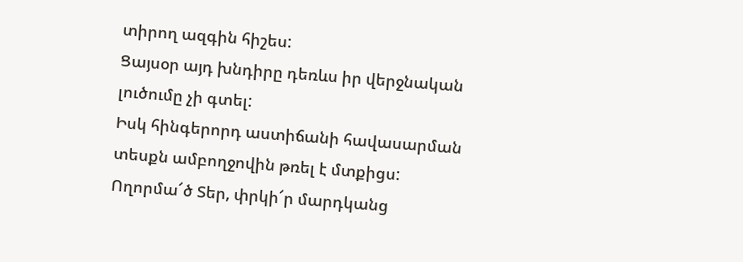տիրող ազգին հիշես:
Ցայսօր այդ խնդիրը դեռևս իր վերջնական լուծումը չի գտել:
Իսկ հինգերորդ աստիճանի հավասարման տեսքն ամբողջովին թռել է մտքիցս:
Ողորմա՜ծ Տեր, փրկի՜ր մարդկանց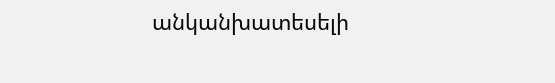անկանխատեսելի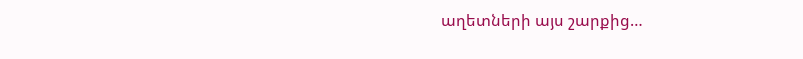աղետների այս շարքից…